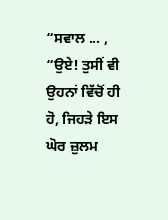“ਸਵਾਲ ... , “ਉਏ! ਤੁਸੀਂ ਵੀ ਉਹਨਾਂ ਵਿੱਚੋਂ ਹੀ ਹੋ, ਜਿਹੜੇ ਇਸ ਘੋਰ ਜ਼ੁਲਮ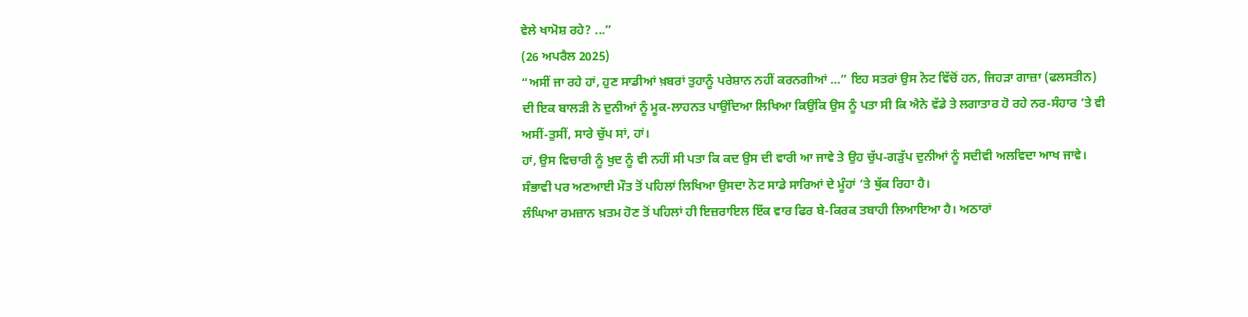ਵੇਲੇ ਖਾਮੋਸ਼ ਰਹੇ? ...”
(26 ਅਪਰੈਲ 2025)
“ਅਸੀਂ ਜਾ ਰਹੇ ਹਾਂ, ਹੁਣ ਸਾਡੀਆਂ ਖ਼ਬਰਾਂ ਤੁਹਾਨੂੰ ਪਰੇਸ਼ਾਨ ਨਹੀਂ ਕਰਨਗੀਆਂ …” ਇਹ ਸਤਰਾਂ ਉਸ ਨੋਟ ਵਿੱਚੋਂ ਹਨ, ਜਿਹੜਾ ਗਾਜ਼ਾ (ਫਲਸਤੀਨ) ਦੀ ਇਕ ਬਾਲੜੀ ਨੇ ਦੁਨੀਆਂ ਨੂੰ ਮੂਕ-ਲਾਹਨਤ ਪਾਉਂਦਿਆ ਲਿਖਿਆ ਕਿਉਂਕਿ ਉਸ ਨੂੰ ਪਤਾ ਸੀ ਕਿ ਐਨੇ ਵੱਡੇ ਤੇ ਲਗਾਤਾਰ ਹੋ ਰਹੇ ਨਰ-ਸੰਹਾਰ ’ਤੇ ਵੀ ਅਸੀਂ-ਤੁਸੀਂ, ਸਾਰੇ ਚੁੱਪ ਸਾਂ, ਹਾਂ।
ਹਾਂ, ਉਸ ਵਿਚਾਰੀ ਨੂੰ ਖੁਦ ਨੂੰ ਵੀ ਨਹੀਂ ਸੀ ਪਤਾ ਕਿ ਕਦ ਉਸ ਦੀ ਵਾਰੀ ਆ ਜਾਵੇ ਤੇ ਉਹ ਚੁੱਪ-ਗੜੁੱਪ ਦੁਨੀਆਂ ਨੂੰ ਸਦੀਵੀ ਅਲਵਿਦਾ ਆਖ ਜਾਵੇ। ਸੰਭਾਵੀ ਪਰ ਅਣਆਈ ਮੌਤ ਤੋਂ ਪਹਿਲਾਂ ਲਿਖਿਆ ਉਸਦਾ ਨੋਟ ਸਾਡੇ ਸਾਰਿਆਂ ਦੇ ਮੂੰਹਾਂ ’ਤੇ ਥੁੱਕ ਰਿਹਾ ਹੈ।
ਲੰਘਿਆ ਰਮਜ਼ਾਨ ਖ਼ਤਮ ਹੋਣ ਤੋਂ ਪਹਿਲਾਂ ਹੀ ਇਜ਼ਰਾਇਲ ਇੱਕ ਵਾਰ ਫਿਰ ਬੇ-ਕਿਰਕ ਤਬਾਹੀ ਲਿਆਇਆ ਹੈ। ਅਠਾਰਾਂ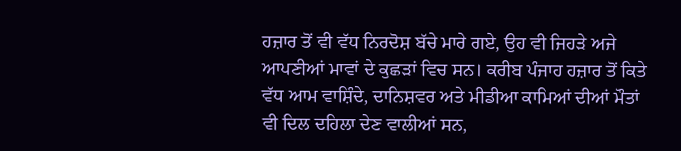ਹਜ਼ਾਰ ਤੋਂ ਵੀ ਵੱਧ ਨਿਰਦੋਸ਼ ਬੱਚੇ ਮਾਰੇ ਗਏ, ਉਹ ਵੀ ਜਿਹੜੇ ਅਜੇ ਆਪਣੀਆਂ ਮਾਵਾਂ ਦੇ ਕੁਛੜਾਂ ਵਿਚ ਸਨ। ਕਰੀਬ ਪੰਜਾਹ ਹਜ਼ਾਰ ਤੋਂ ਕਿਤੇ ਵੱਧ ਆਮ ਵਾਸ਼ਿੰਦੇ, ਦਾਨਿਸ਼ਵਰ ਅਤੇ ਮੀਡੀਆ ਕਾਮਿਆਂ ਦੀਆਂ ਮੌਤਾਂ ਵੀ ਦਿਲ ਦਹਿਲਾ ਦੇਣ ਵਾਲੀਆਂ ਸਨ,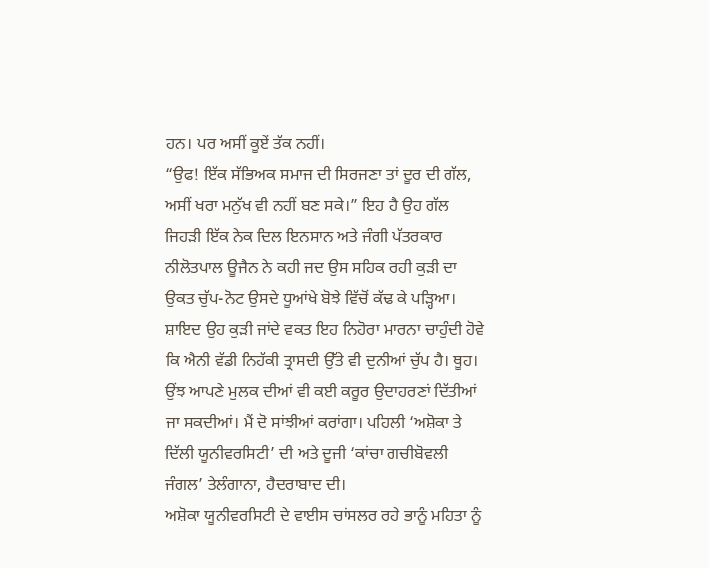ਹਨ। ਪਰ ਅਸੀਂ ਕੂਏਂ ਤੱਕ ਨਹੀਂ।
“ਉਫ! ਇੱਕ ਸੱਭਿਅਕ ਸਮਾਜ ਦੀ ਸਿਰਜਣਾ ਤਾਂ ਦੂਰ ਦੀ ਗੱਲ, ਅਸੀਂ ਖਰਾ ਮਨੁੱਖ ਵੀ ਨਹੀਂ ਬਣ ਸਕੇ।” ਇਹ ਹੈ ਉਹ ਗੱਲ ਜਿਹੜੀ ਇੱਕ ਨੇਕ ਦਿਲ ਇਨਸਾਨ ਅਤੇ ਜੰਗੀ ਪੱਤਰਕਾਰ ਨੀਲੋਤਪਾਲ ਊਜੈਨ ਨੇ ਕਹੀ ਜਦ ਉਸ ਸਹਿਕ ਰਹੀ ਕੁੜੀ ਦਾ ਉਕਤ ਚੁੱਪ-ਨੋਟ ਉਸਦੇ ਧੂਆਂਖੇ ਬੋਝੇ ਵਿੱਚੋਂ ਕੱਢ ਕੇ ਪੜ੍ਹਿਆ। ਸ਼ਾਇਦ ਉਹ ਕੁੜੀ ਜਾਂਦੇ ਵਕਤ ਇਹ ਨਿਹੋਰਾ ਮਾਰਨਾ ਚਾਹੁੰਦੀ ਹੋਵੇ ਕਿ ਐਨੀ ਵੱਡੀ ਨਿਹੱਕੀ ਤ੍ਰਾਸਦੀ ਉੱਤੇ ਵੀ ਦੁਨੀਆਂ ਚੁੱਪ ਹੈ। ਥੂਹ।
ਉਂਝ ਆਪਣੇ ਮੁਲਕ ਦੀਆਂ ਵੀ ਕਈ ਕਰੂਰ ਉਦਾਹਰਣਾਂ ਦਿੱਤੀਆਂ ਜਾ ਸਕਦੀਆਂ। ਮੈਂ ਦੋ ਸਾਂਝੀਆਂ ਕਰਾਂਗਾ। ਪਹਿਲੀ ‘ਅਸ਼ੋਕਾ ਤੇ ਦਿੱਲੀ ਯੂਨੀਵਰਸਿਟੀ’ ਦੀ ਅਤੇ ਦੂਜੀ ‘ਕਾਂਚਾ ਗਚੀਬੋਵਲੀ ਜੰਗਲ’ ਤੇਲੰਗਾਨਾ, ਹੈਦਰਾਬਾਦ ਦੀ।
ਅਸ਼ੋਕਾ ਯੂਨੀਵਰਸਿਟੀ ਦੇ ਵਾਈਸ ਚਾਂਸਲਰ ਰਹੇ ਭਾਨੂੰ ਮਹਿਤਾ ਨੂੰ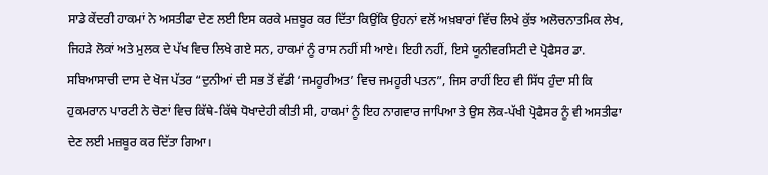ਸਾਡੇ ਕੇਂਦਰੀ ਹਾਕਮਾਂ ਨੇ ਅਸਤੀਫਾ ਦੇਣ ਲਈ ਇਸ ਕਰਕੇ ਮਜ਼ਬੂਰ ਕਰ ਦਿੱਤਾ ਕਿਉਂਕਿ ਉਹਨਾਂ ਵਲੋਂ ਅਖ਼ਬਾਰਾਂ ਵਿੱਚ ਲਿਖੇ ਕੁੱਝ ਅਲੋਚਨਾਤਮਿਕ ਲੇਖ, ਜਿਹੜੇ ਲੋਕਾਂ ਅਤੇ ਮੁਲਕ ਦੇ ਪੱਖ ਵਿਚ ਲਿਖੇ ਗਏ ਸਨ, ਹਾਕਮਾਂ ਨੂੰ ਰਾਸ ਨਹੀਂ ਸੀ ਆਏ। ਇਹੀ ਨਹੀਂ, ਇਸੇ ਯੂਨੀਵਰਸਿਟੀ ਦੇ ਪ੍ਰੋਫੈਸਰ ਡਾ. ਸਬਿਆਸਾਚੀ ਦਾਸ ਦੇ ਖੋਜ ਪੱਤਰ “ਦੁਨੀਆਂ ਦੀ ਸਭ ਤੋਂ ਵੱਡੀ ‘ਜਮਹੂਰੀਅਤ’ ਵਿਚ ਜਮਹੂਰੀ ਪਤਨ”, ਜਿਸ ਰਾਹੀਂ ਇਹ ਵੀ ਸਿੱਧ ਹੁੰਦਾ ਸੀ ਕਿ ਹੁਕਮਰਾਨ ਪਾਰਟੀ ਨੇ ਚੋਣਾਂ ਵਿਚ ਕਿੱਥੇ-ਕਿੱਥੇ ਧੋਖਾਦੇਹੀ ਕੀਤੀ ਸੀ, ਹਾਕਮਾਂ ਨੂੰ ਇਹ ਨਾਗਵਾਰ ਜਾਪਿਆ ਤੇ ਉਸ ਲੋਕ-ਪੱਖੀ ਪ੍ਰੋਫੈਸਰ ਨੂੰ ਵੀ ਅਸਤੀਫਾ ਦੇਣ ਲਈ ਮਜ਼ਬੂਰ ਕਰ ਦਿੱਤਾ ਗਿਆ।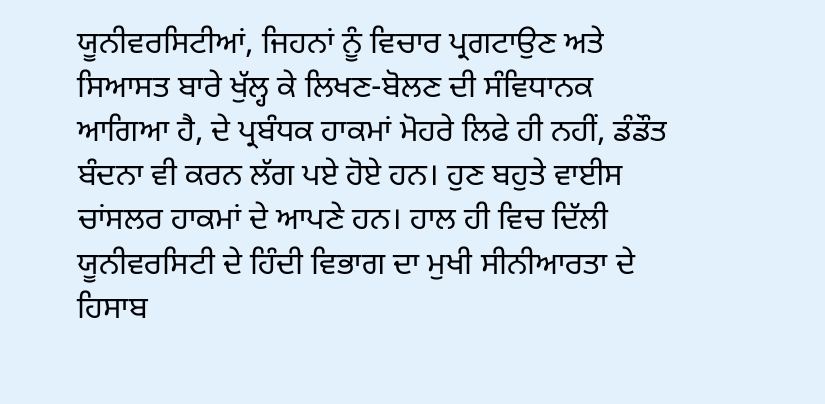ਯੂਨੀਵਰਸਿਟੀਆਂ, ਜਿਹਨਾਂ ਨੂੰ ਵਿਚਾਰ ਪ੍ਰਗਟਾਉਣ ਅਤੇ ਸਿਆਸਤ ਬਾਰੇ ਖੁੱਲ੍ਹ ਕੇ ਲਿਖਣ-ਬੋਲਣ ਦੀ ਸੰਵਿਧਾਨਕ ਆਗਿਆ ਹੈ, ਦੇ ਪ੍ਰਬੰਧਕ ਹਾਕਮਾਂ ਮੋਹਰੇ ਲਿਫੇ ਹੀ ਨਹੀਂ, ਡੰਡੌਤ ਬੰਦਨਾ ਵੀ ਕਰਨ ਲੱਗ ਪਏ ਹੋਏ ਹਨ। ਹੁਣ ਬਹੁਤੇ ਵਾਈਸ ਚਾਂਸਲਰ ਹਾਕਮਾਂ ਦੇ ਆਪਣੇ ਹਨ। ਹਾਲ ਹੀ ਵਿਚ ਦਿੱਲੀ ਯੂਨੀਵਰਸਿਟੀ ਦੇ ਹਿੰਦੀ ਵਿਭਾਗ ਦਾ ਮੁਖੀ ਸੀਨੀਆਰਤਾ ਦੇ ਹਿਸਾਬ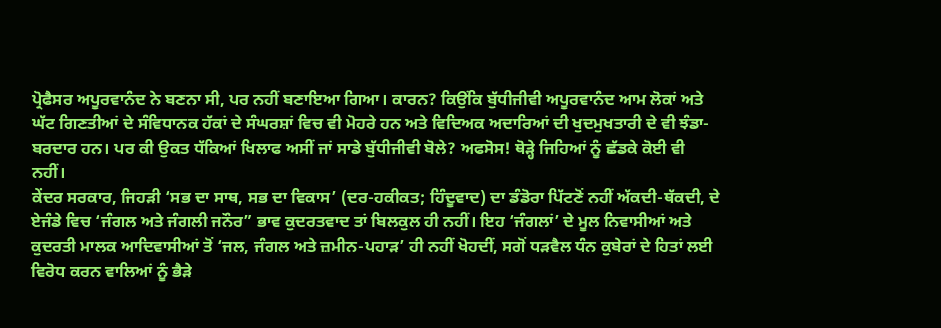ਪ੍ਰੋਫੈਸਰ ਅਪੂਰਵਾਨੰਦ ਨੇ ਬਣਨਾ ਸੀ, ਪਰ ਨਹੀਂ ਬਣਾਇਆ ਗਿਆ। ਕਾਰਨ? ਕਿਉਂਕਿ ਬੁੱਧੀਜੀਵੀ ਅਪੂਰਵਾਨੰਦ ਆਮ ਲੋਕਾਂ ਅਤੇ ਘੱਟ ਗਿਣਤੀਆਂ ਦੇ ਸੰਵਿਧਾਨਕ ਹੱਕਾਂ ਦੇ ਸੰਘਰਸ਼ਾਂ ਵਿਚ ਵੀ ਮੋਹਰੇ ਹਨ ਅਤੇ ਵਿਦਿਅਕ ਅਦਾਰਿਆਂ ਦੀ ਖੁਦਮੁਖਤਾਰੀ ਦੇ ਵੀ ਝੰਡਾ-ਬਰਦਾਰ ਹਨ। ਪਰ ਕੀ ਉਕਤ ਧੱਕਿਆਂ ਖਿਲਾਫ ਅਸੀਂ ਜਾਂ ਸਾਡੇ ਬੁੱਧੀਜੀਵੀ ਬੋਲੇ? ਅਫਸੋਸ! ਥੋੜ੍ਹੇ ਜਿਹਿਆਂ ਨੂੰ ਛੱਡਕੇ ਕੋਈ ਵੀ ਨਹੀਂ।
ਕੇਂਦਰ ਸਰਕਾਰ, ਜਿਹੜੀ ‘ਸਭ ਦਾ ਸਾਥ, ਸਭ ਦਾ ਵਿਕਾਸ’ (ਦਰ-ਹਕੀਕਤ; ਹਿੰਦੂਵਾਦ) ਦਾ ਡੰਡੋਰਾ ਪਿੱਟਣੋਂ ਨਹੀਂ ਅੱਕਦੀ-ਥੱਕਦੀ, ਦੇ ਏਜੰਡੇ ਵਿਚ ‘ਜੰਗਲ ਅਤੇ ਜੰਗਲੀ ਜਨੌਰ” ਭਾਵ ਕੁਦਰਤਵਾਦ ਤਾਂ ਬਿਲਕੁਲ ਹੀ ਨਹੀਂ। ਇਹ ‘ਜੰਗਲਾਂ’ ਦੇ ਮੂਲ ਨਿਵਾਸੀਆਂ ਅਤੇ ਕੁਦਰਤੀ ਮਾਲਕ ਆਦਿਵਾਸੀਆਂ ਤੋਂ ‘ਜਲ, ਜੰਗਲ ਅਤੇ ਜ਼ਮੀਨ-ਪਹਾੜ’ ਹੀ ਨਹੀਂ ਖੋਹਦੀਂ, ਸਗੋਂ ਧੜਵੈਲ ਧੰਨ ਕੁਬੇਰਾਂ ਦੇ ਹਿਤਾਂ ਲਈ ਵਿਰੋਧ ਕਰਨ ਵਾਲਿਆਂ ਨੂੰ ਭੈੜੇ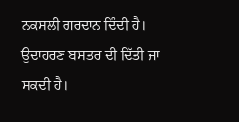ਨਕਸਲੀ ਗਰਦਾਨ ਦਿੰਦੀ ਹੈ। ਉਦਾਹਰਣ ਬਸਤਰ ਦੀ ਦਿੱਤੀ ਜਾ ਸਕਦੀ ਹੈ।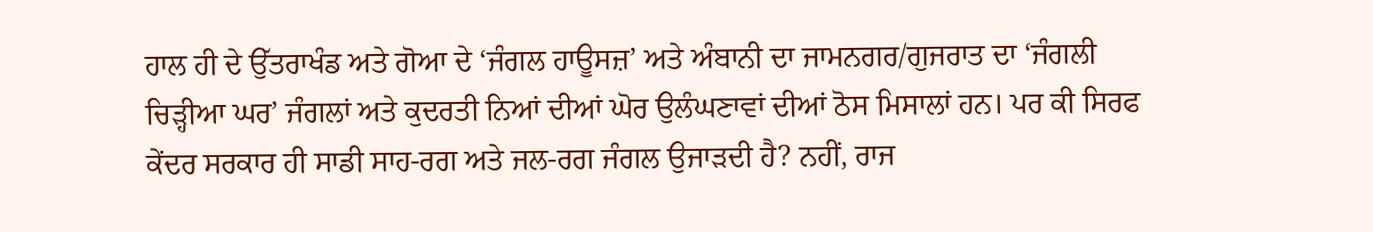ਹਾਲ ਹੀ ਦੇ ਉੱਤਰਾਖੰਡ ਅਤੇ ਗੋਆ ਦੇ ‘ਜੰਗਲ ਹਾਊਸਜ਼’ ਅਤੇ ਅੰਬਾਨੀ ਦਾ ਜਾਮਨਗਰ/ਗੁਜਰਾਤ ਦਾ ‘ਜੰਗਲੀ ਚਿੜ੍ਹੀਆ ਘਰ’ ਜੰਗਲਾਂ ਅਤੇ ਕੁਦਰਤੀ ਨਿਆਂ ਦੀਆਂ ਘੋਰ ਉਲੰਘਣਾਵਾਂ ਦੀਆਂ ਠੋਸ ਮਿਸਾਲਾਂ ਹਨ। ਪਰ ਕੀ ਸਿਰਫ ਕੇਂਦਰ ਸਰਕਾਰ ਹੀ ਸਾਡੀ ਸਾਹ-ਰਗ ਅਤੇ ਜਲ-ਰਗ ਜੰਗਲ ਉਜਾੜਦੀ ਹੈ? ਨਹੀਂ, ਰਾਜ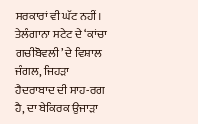ਸਰਕਾਰਾਂ ਵੀ ਘੱਟ ਨਹੀਂ। ਤੇਲੰਗਾਨਾ ਸਟੇਟ ਦੇ ‘ਕਾਂਚਾ ਗਚੀਬੋਵਲੀ’ ਦੇ ਵਿਸ਼ਾਲ ਜੰਗਲ, ਜਿਹੜਾ ਹੈਦਰਾਬਾਦ ਦੀ ਸਾਹ-ਰਗ ਹੈ, ਦਾ ਬੇਕਿਰਕ ਉਜਾੜਾ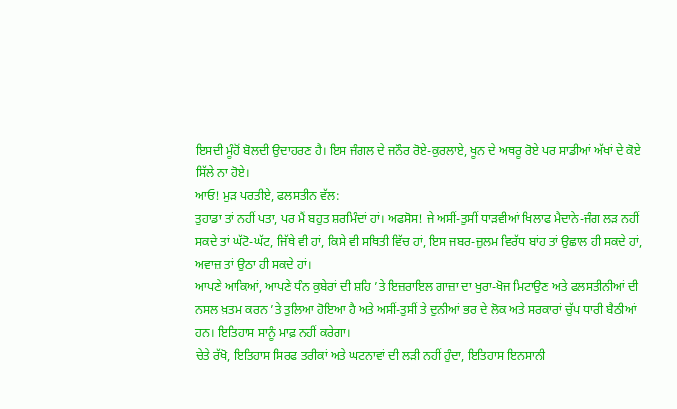ਇਸਦੀ ਮੂੰਹੋਂ ਬੋਲਦੀ ਉਦਾਹਰਣ ਹੈ। ਇਸ ਜੰਗਲ ਦੇ ਜਨੌਰ ਰੋਏ-ਕੁਰਲਾਏ, ਖੂਨ ਦੇ ਅਥਰੂ ਰੋਏ ਪਰ ਸਾਡੀਆਂ ਅੱਖਾਂ ਦੇ ਕੋਏ ਸਿੱਲੇ ਨਾ ਹੋਏ।
ਆਓ! ਮੁੜ ਪਰਤੀਏ, ਫਲਸਤੀਨ ਵੱਲ:
ਤੁਹਾਡਾ ਤਾਂ ਨਹੀਂ ਪਤਾ, ਪਰ ਮੈਂ ਬਹੁਤ ਸ਼ਰਮਿੰਦਾਂ ਹਾਂ। ਅਫਸੋਸ! ਜੇ ਅਸੀਂ-ਤੁਸੀਂ ਧਾੜਵੀਆਂ ਖਿਲਾਫ ਮੈਦਾਨੇ-ਜੰਗ ਲੜ ਨਹੀਂ ਸਕਦੇ ਤਾਂ ਘੱਟੋ-ਘੱਟ, ਜਿੱਥੇ ਵੀ ਹਾਂ, ਕਿਸੇ ਵੀ ਸਥਿਤੀ ਵਿੱਚ ਹਾਂ, ਇਸ ਜਬਰ-ਜ਼ੁਲਮ ਵਿਰੱਧ ਬਾਂਹ ਤਾਂ ਉਛਾਲ ਹੀ ਸਕਦੇ ਹਾਂ, ਅਵਾਜ਼ ਤਾਂ ਉਠਾ ਹੀ ਸਕਦੇ ਹਾਂ।
ਆਪਣੇ ਆਕਿਆਂ, ਆਪਣੇ ਧੰਨ ਕੁਬੇਰਾਂ ਦੀ ਸ਼ਹਿ ’ਤੇ ਇਜ਼ਰਾਇਲ ਗਾਜ਼ਾ ਦਾ ਖੁਰਾ-ਖੋਜ ਮਿਟਾਉਣ ਅਤੇ ਫਲਸਤੀਨੀਆਂ ਦੀ ਨਸਲ ਖ਼ਤਮ ਕਰਨ ’ਤੇ ਤੁਲਿਆ ਹੋਇਆ ਹੈ ਅਤੇ ਅਸੀਂ-ਤੁਸੀਂ ਤੇ ਦੁਨੀਆਂ ਭਰ ਦੇ ਲੋਕ ਅਤੇ ਸਰਕਾਰਾਂ ਚੁੱਪ ਧਾਰੀ ਬੈਠੀਆਂ ਹਨ। ਇਤਿਹਾਸ ਸਾਨੂੰ ਮਾਫ਼ ਨਹੀਂ ਕਰੇਗਾ।
ਚੇਤੇ ਰੱਖੋ, ਇਤਿਹਾਸ ਸਿਰਫ ਤਰੀਕਾਂ ਅਤੇ ਘਟਨਾਵਾਂ ਦੀ ਲੜੀ ਨਹੀਂ ਹੁੰਦਾ, ਇਤਿਹਾਸ ਇਨਸਾਨੀ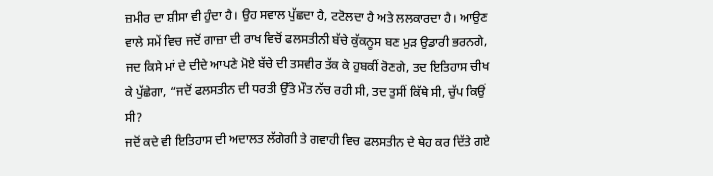ਜ਼ਮੀਰ ਦਾ ਸ਼ੀਸਾ ਵੀ ਹੁੰਦਾ ਹੈ। ਉਹ ਸਵਾਲ ਪੁੱਛਦਾ ਹੈ, ਟਟੋਲਦਾ ਹੈ ਅਤੇ ਲਲਕਾਰਦਾ ਹੈ। ਆਉਣ ਵਾਲੇ ਸਮੇਂ ਵਿਚ ਜਦੋਂ ਗਾਜ਼ਾ ਦੀ ਰਾਖ ਵਿਚੋਂ ਫਲਸਤੀਨੀ ਬੱਚੇ ਕੁੱਕਨੂਸ ਬਣ ਮੁੜ ਉਡਾਰੀ ਭਰਨਗੇ, ਜਦ ਕਿਸੇ ਮਾਂ ਦੇ ਦੀਦੇ ਆਪਣੇ ਮੋਏ ਬੱਚੇ ਦੀ ਤਸਵੀਰ ਤੱਕ ਕੇ ਹੁਬਕੀਂ ਰੋਣਗੇ, ਤਦ ਇਤਿਹਾਸ ਚੀਖ ਕੇ ਪੁੱਛੇਗਾ, “ਜਦੋਂ ਫਲਸਤੀਨ ਦੀ ਧਰਤੀ ਉੱਤੇ ਮੌਤ ਨੱਚ ਰਹੀ ਸੀ, ਤਦ ਤੁਸੀਂ ਕਿੱਥੇ ਸੀ, ਚੁੱਪ ਕਿਉਂ ਸੀ?
ਜਦੋਂ ਕਦੇ ਵੀ ਇਤਿਹਾਸ ਦੀ ਅਦਾਲਤ ਲੱਗੇਗੀ ਤੇ ਗਵਾਹੀ ਵਿਚ ਫਲਸਤੀਨ ਦੇ ਥੇਹ ਕਰ ਦਿੱਤੇ ਗਏ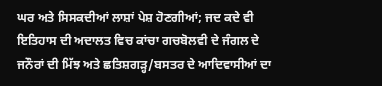ਘਰ ਅਤੇ ਸਿਸਕਦੀਆਂ ਲਾਸ਼ਾਂ ਪੇਸ਼ ਹੋਣਗੀਆਂ; ਜਦ ਕਦੇ ਵੀ ਇਤਿਹਾਸ ਦੀ ਅਦਾਲਤ ਵਿਚ ਕਾਂਚਾ ਗਚਬੋਲਵੀ ਦੇ ਜੰਗਲ ਦੇ ਜਨੌਰਾਂ ਦੀ ਮਿੱਝ ਅਤੇ ਛਤਿਸ਼ਗੜ੍ਹ/ਬਸਤਰ ਦੇ ਆਦਿਵਾਸੀਆਂ ਦਾ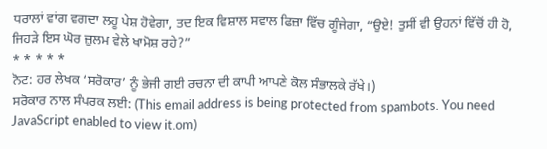ਧਰਾਲਾਂ ਵਾਂਗ ਵਗਦਾ ਲਹੂ ਪੇਸ਼ ਹੋਵੇਗਾ, ਤਦ ਇਕ ਵਿਸ਼ਾਲ ਸਵਾਲ ਫਿਜ਼ਾ ਵਿੱਚ ਗੂੰਜੇਗਾ, “ਉਏ! ਤੁਸੀਂ ਵੀ ਉਹਨਾਂ ਵਿੱਚੋਂ ਹੀ ਹੋ, ਜਿਹੜੇ ਇਸ ਘੋਰ ਜ਼ੁਲਮ ਵੇਲੇ ਖਾਮੋਸ਼ ਰਹੇ?”
* * * * *
ਨੋਟ: ਹਰ ਲੇਖਕ ‘ਸਰੋਕਾਰ’ ਨੂੰ ਭੇਜੀ ਗਈ ਰਚਨਾ ਦੀ ਕਾਪੀ ਆਪਣੇ ਕੋਲ ਸੰਭਾਲਕੇ ਰੱਖੇ।)
ਸਰੋਕਾਰ ਨਾਲ ਸੰਪਰਕ ਲਈ: (This email address is being protected from spambots. You need JavaScript enabled to view it.om)